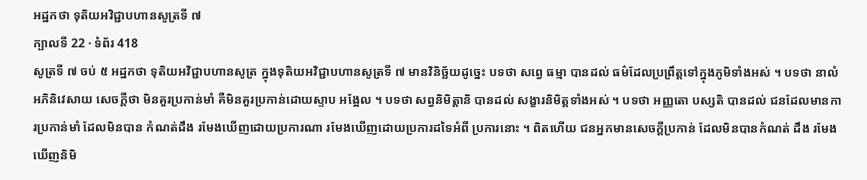អដ្ឋកថា ទុតិយអវិជ្ជាបហានសូត្រទី ៧
ក្បាលទី 22 · ទំព័រ 418
សូត្រទី ៧ ចប់ ៥ អដ្ឋកថា ទុតិយអវិជ្ជាបហានសូត្រ ក្នុងទុតិយអវិជ្ជាបហានសូត្រទី ៧ មានវិនិច្ឆ័យដូច្នេះ បទថា សព្វេ ធម្មា បានដល់ ធម៌ដែលប្រព្រឹត្តទៅក្នុងភូមិទាំងអស់ ។ បទថា នាលំ អភិនិវេសាយ សេចក្តីថា មិនគួរប្រកាន់មាំ គឺមិនគួរប្រកាន់ដោយស្ទាប អង្អែល ។ បទថា សព្វនិមិត្តានិ បានដល់ សង្ខារនិមិត្តទាំងអស់ ។ បទថា អញ្ញតោ បស្សតិ បានដល់ ជនដែលមានការប្រកាន់មាំ ដែលមិនបាន កំណត់ដឹង រមែងឃើញដោយប្រការណា រមែងឃើញដោយប្រការដទៃអំពី ប្រការនោះ ។ ពិតហើយ ជនអ្នកមានសេចក្តីប្រកាន់ ដែលមិនបានកំណត់ ដឹង រមែងឃើញនិមិ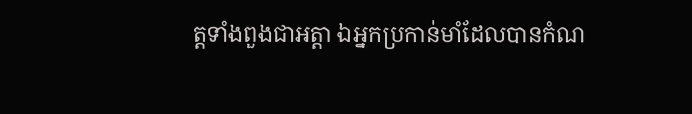ត្តទាំងពួងជាអត្តា ឯអ្នកប្រកាន់មាំដែលបានកំណ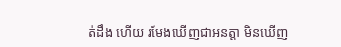ត់ដឹង ហើយ រមែងឃើញជាអនត្តា មិនឃើញ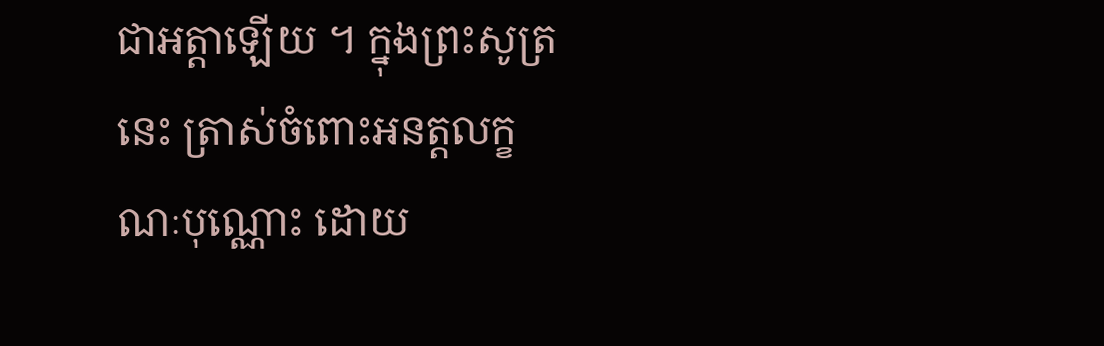ជាអត្តាឡើយ ។ ក្នុងព្រះសូត្រនេះ ត្រាស់ចំពោះអនត្តលក្ខណៈបុណ្ណោះ ដោយ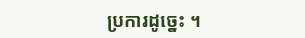ប្រការដូច្នេះ ។